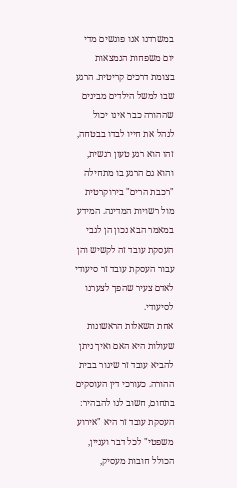במשרדנו אנו פוגשים מדי יום משפחות הנמצאות בצומת דרכים קריטית. הרגע שבו למשל הילדים מבינים שההורה כבר אינו יכול לנהל את חייו לבדו בבטחה, זהו הוא רגע טעון רגשית, והוא גם הרגע בו מתחילה "רכבת הרים" בירוקרטית מול רשויות המדינה. המידע במאמר הבא נכון הן לגבי העסקת עובד זה לקשיש והן עבור העסקת עובד זר סיעודי לאדם צעיר שהפך לצערנו לסיעודי.
אחת השאלות הראשונות שעולות היא האם ואיך ניתן להביא עובד זר שיגור בבית ההורה. כעורכי דין העוסקים בתחום, חשוב לנו להבהיר: העסקת עובד זר היא "אירוע משפטי" לכל דבר ועניין, הכולל חובות מעסיק,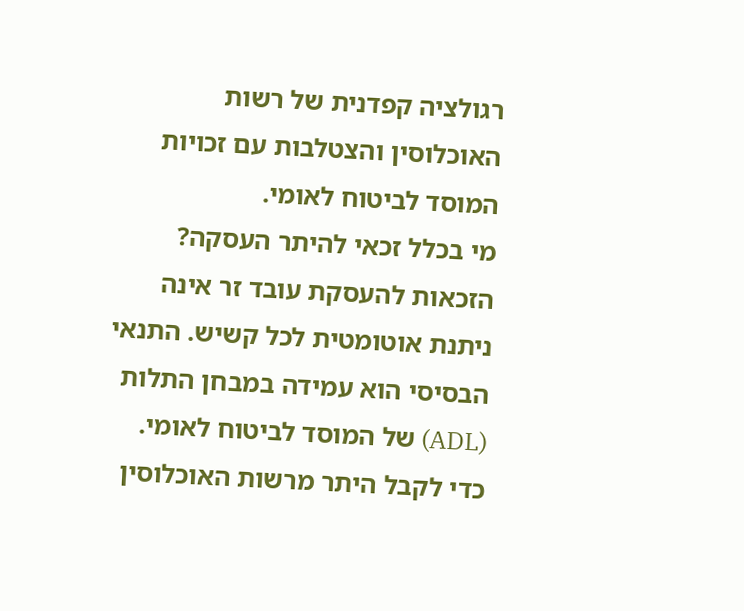רגולציה קפדנית של רשות האוכלוסין והצטלבות עם זכויות המוסד לביטוח לאומי.
מי בכלל זכאי להיתר העסקה?
הזכאות להעסקת עובד זר אינה ניתנת אוטומטית לכל קשיש. התנאי הבסיסי הוא עמידה במבחן התלות (ADL) של המוסד לביטוח לאומי. כדי לקבל היתר מרשות האוכלוסין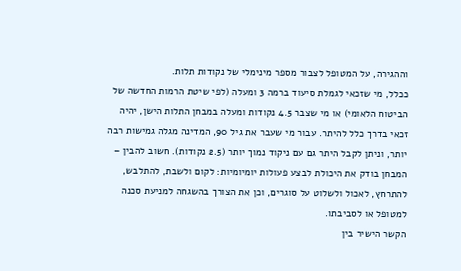וההגירה, על המטופל לצבור מספר מינימלי של נקודות תלות.
ככלל, מי שזכאי לגמלת סיעוד ברמה 3 ומעלה (לפי שיטת הרמות החדשה של הביטוח הלאומי) או מי שצבר 4.5 נקודות ומעלה במבחן התלות הישן, יהיה זכאי בדרך כלל להיתר. עבור מי שעבר את גיל 90, המדינה מגלה גמישות רבה יותר, וניתן לקבל היתר גם עם ניקוד נמוך יותר (2.5 נקודות). חשוב להבין – המבחן בודק את היכולת לבצע פעולות יומיומיות: לקום ולשבת, להתלבש, להתרחץ, לאכול ולשלוט על סוגרים, וכן את הצורך בהשגחה למניעת סכנה למטופל או לסביבתו.
הקשר הישיר בין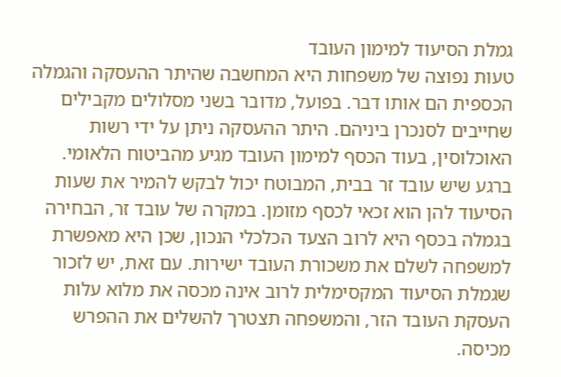גמלת הסיעוד למימון העובד
טעות נפוצה של משפחות היא המחשבה שהיתר ההעסקה והגמלה הכספית הם אותו דבר. בפועל, מדובר בשני מסלולים מקבילים שחייבים לסנכרן ביניהם. היתר ההעסקה ניתן על ידי רשות האוכלוסין, בעוד הכסף למימון העובד מגיע מהביטוח הלאומי. ברגע שיש עובד זר בבית, המבוטח יכול לבקש להמיר את שעות הסיעוד להן הוא זכאי לכסף מזומן. במקרה של עובד זר, הבחירה בגמלה בכסף היא לרוב הצעד הכלכלי הנכון, שכן היא מאפשרת למשפחה לשלם את משכורת העובד ישירות. עם זאת, יש לזכור שגמלת הסיעוד המקסימלית לרוב אינה מכסה את מלוא עלות העסקת העובד הזר, והמשפחה תצטרך להשלים את ההפרש מכיסה.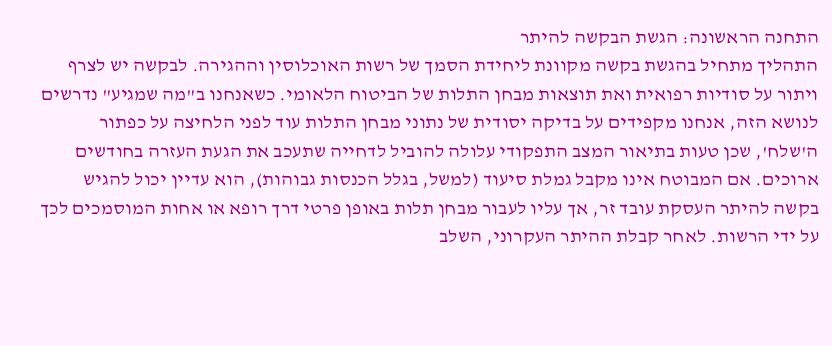התחנה הראשונה: הגשת הבקשה להיתר
התהליך מתחיל בהגשת בקשה מקוונת ליחידת הסמך של רשות האוכלוסין וההגירה. לבקשה יש לצרף ויתור על סודיות רפואית ואת תוצאות מבחן התלות של הביטוח הלאומי. כשאנחנו ב"מה שמגיע" נדרשים לנושא הזה, אנחנו מקפידים על בדיקה יסודית של נתוני מבחן התלות עוד לפני הלחיצה על כפתור ה'שלח', שכן טעות בתיאור המצב התפקודי עלולה להוביל לדחייה שתעכב את הגעת העזרה בחודשים ארוכים. אם המבוטח אינו מקבל גמלת סיעוד (למשל, בגלל הכנסות גבוהות), הוא עדיין יכול להגיש בקשה להיתר העסקת עובד זר, אך עליו לעבור מבחן תלות באופן פרטי דרך רופא או אחות המוסמכים לכך על ידי הרשות. לאחר קבלת ההיתר העקרוני, השלב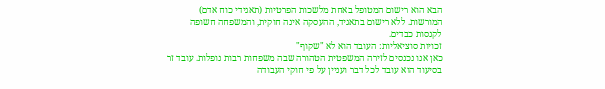הבא הוא רישום המטופל באחת מלשכות הפרטיות (תאגידי כוח אדם) המורשות. ללא רישום בתאגיד, ההעסקה אינה חוקית, והמשפחה חשופה לקנסות כבדים.
זכויות סוציאליות: העובד הוא לא "שקוף"
כאן אנו נכנסים לזירה המשפטית הטהורה שבה משפחות רבות נופלות. עובד זר בסיעוד הוא עובד לכל דבר ועניין על פי חוקי העבודה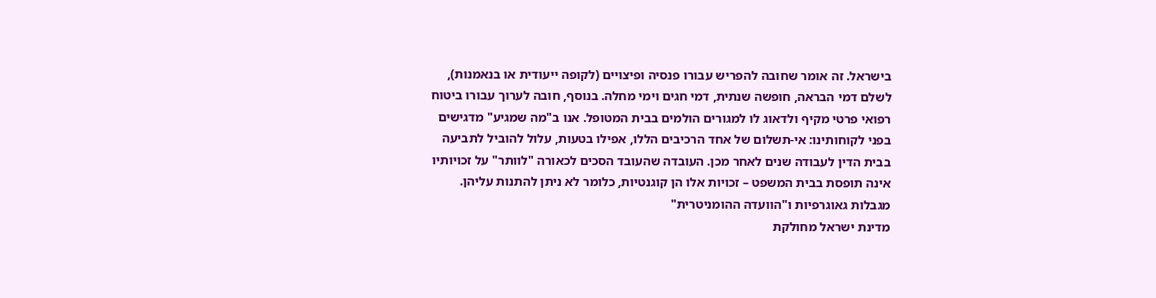בישראל. זה אומר שחובה להפריש עבורו פנסיה ופיצויים (לקופה ייעודית או בנאמנות), לשלם דמי הבראה, חופשה שנתית, דמי חגים וימי מחלה. בנוסף, חובה לערוך עבורו ביטוח רפואי פרטי מקיף ולדאוג לו למגורים הולמים בבית המטופל. אנו ב"מה שמגיע" מדגישים בפני לקוחותינו: אי-תשלום של אחד הרכיבים הללו, אפילו בטעות, עלול להוביל לתביעה בבית הדין לעבודה שנים לאחר מכן. העובדה שהעובד הסכים לכאורה "לוותר" על זכויותיו אינה תופסת בבית המשפט – זכויות אלו הן קוגנטיות, כלומר לא ניתן להתנות עליהן.
מגבלות גאוגרפיות ו"הוועדה ההומניטרית"
מדינת ישראל מחולקת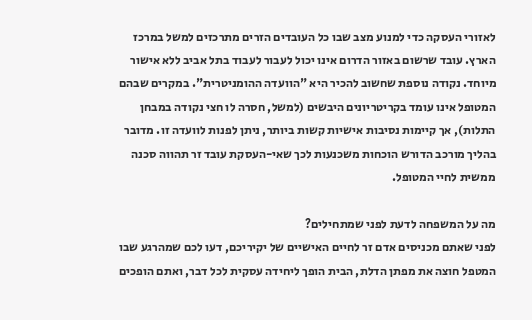לאזורי העסקה כדי למנוע מצב שבו כל העובדים הזרים מתרכזים למשל במרכז הארץ. עובד שרשום באזור הדרום אינו יכול לעבור לעבוד בתל אביב ללא אישור מיוחד. נקודה נוספת שחשוב להכיר היא "הוועדה ההומניטרית". במקרים שבהם המטופל אינו עומד בקריטריונים היבשים (למשל, חסרה לו חצי נקודה במבחן התלות), אך קיימות נסיבות אישיות קשות ביותר, ניתן לפנות לוועדה זו. מדובר בהליך מורכב הדורש הוכחות משכנעות לכך שאי-העסקת עובד זר תהווה סכנה ממשית לחיי המטופל.

מה על המשפחה לדעת לפני שמתחילים?
לפני שאתם מכניסים אדם זר לחיים האישיים של יקיריכם, דעו לכם שמהרגע שבו המטפל חוצה את מפתן הדלת, הבית הופך ליחידה עסקית לכל דבר, ואתם הופכים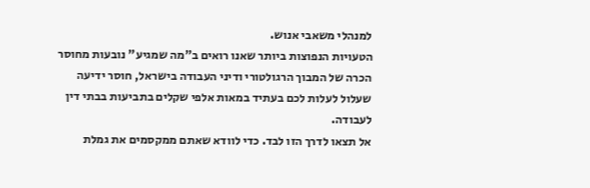למנהלי משאבי אנוש.
הטעויות הנפוצות ביותר שאנו רואים ב"מה שמגיע" נובעות מחוסר הכרה של המבוך הרגולטורי ודיני העבודה בישראל, חוסר ידיעה שעלול לעלות לכם בעתיד במאות אלפי שקלים בתביעות בבתי דין לעבודה.
אל תצאו לדרך הזו לבד. כדי לוודא שאתם ממקסמים את גמלת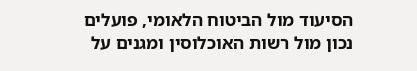הסיעוד מול הביטוח הלאומי, פועלים נכון מול רשות האוכלוסין ומגנים על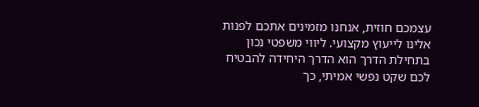עצמכם חוזית, אנחנו מזמינים אתכם לפנות אלינו לייעוץ מקצועי. ליווי משפטי נכון בתחילת הדרך הוא הדרך היחידה להבטיח לכם שקט נפשי אמיתי, כך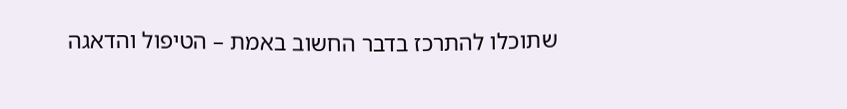שתוכלו להתרכז בדבר החשוב באמת – הטיפול והדאגה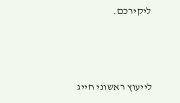ליקירכם.



לייעוץ ראשוני חייג